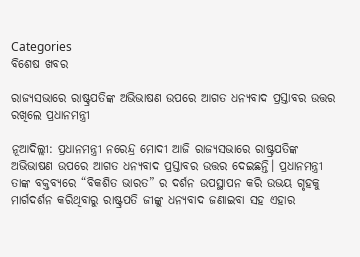Categories
ବିଶେଷ ଖବର

ରାଜ୍ୟସଭାରେ ରାଷ୍ଟ୍ରପତିଙ୍କ ଅଭିଭାଷଣ ଉପରେ ଆଗତ ଧନ୍ୟବାଦ ପ୍ରସ୍ତାବର ଉତ୍ତର ରଖିଲେ ପ୍ରଧାନମନ୍ତ୍ରୀ

ନୂଆଦିଲ୍ଲୀ: ପ୍ରଧାନମନ୍ତ୍ରୀ ନରେନ୍ଦ୍ର ମୋଦୀ ଆଜି ରାଜ୍ୟସଭାରେ ରାଷ୍ଟ୍ରପତିଙ୍କ ଅଭିଭାଷଣ ଉପରେ ଆଗତ ଧନ୍ୟବାଦ ପ୍ରସ୍ତାବର ଉତ୍ତର ଦେଇଛନ୍ତି। ପ୍ରଧାନମନ୍ତ୍ରୀ ତାଙ୍କ ବକ୍ତବ୍ୟରେ “ବିକଶିତ ଭାରତ” ର ଦର୍ଶନ ଉପସ୍ଥାପନ କରି ଉଭୟ ଗୃହକୁ ମାର୍ଗଦର୍ଶନ କରିଥିବାରୁ ରାଷ୍ଟ୍ରପତି ଜୀଙ୍କୁ ଧନ୍ୟବାଦ ଜଣାଇବା ସହ ଏହାର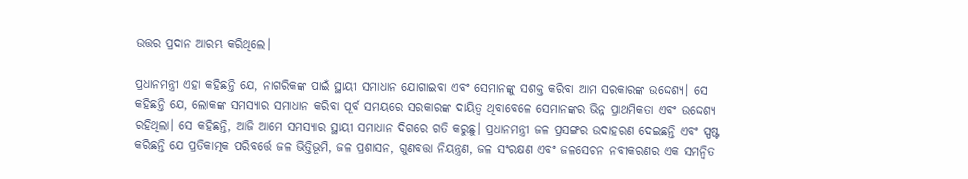ଉତ୍ତର ପ୍ରଦାନ ଆରମ୍ଭ କରିଥିଲେ।

ପ୍ରଧାନମନ୍ତ୍ରୀ ଏହା କହିଛନ୍ତି ଯେ, ନାଗରିକଙ୍କ ପାଇଁ ସ୍ଥାୟୀ ସମାଧାନ ଯୋଗାଇବା ଏବଂ ସେମାନଙ୍କୁ ସଶକ୍ତ କରିବା ଆମ ସରକାରଙ୍କ ଉଦ୍ଦେଶ୍ୟ। ସେ କହିଛନ୍ତି ଯେ, ଲୋକଙ୍କ ସମସ୍ୟାର ସମାଧାନ କରିବା ପୂର୍ବ ସମୟରେ ସରକାରଙ୍କ ଦାୟିତ୍ୱ ଥିବାବେଳେ ସେମାନଙ୍କର ଭିନ୍ନ ପ୍ରାଥମିକତା ଏବଂ ଉଦ୍ଦେଶ୍ୟ ରହିଥିଲା। ସେ କହିଛନ୍ତି, ଆଜି ଆମେ ସମସ୍ୟାର ସ୍ଥାୟୀ ସମାଧାନ ଦିଗରେ ଗତି କରୁଛୁ। ପ୍ରଧାନମନ୍ତ୍ରୀ ଜଳ ପ୍ରସଙ୍ଗର ଉଦାହରଣ ଦେଇଛନ୍ତି ଏବଂ ସ୍ପଷ୍ଟ କରିଛନ୍ତି ଯେ ପ୍ରତିକାତ୍ମକ ପରିବର୍ତ୍ତେ ଜଳ ଭିତ୍ତିଭୂମି, ଜଳ ପ୍ରଶାସନ, ଗୁଣବତ୍ତା ନିୟନ୍ତ୍ରଣ, ଜଳ ସଂରକ୍ଷଣ ଏବଂ ଜଳସେଚନ ନବୀକରଣର ଏକ ସମନ୍ୱିତ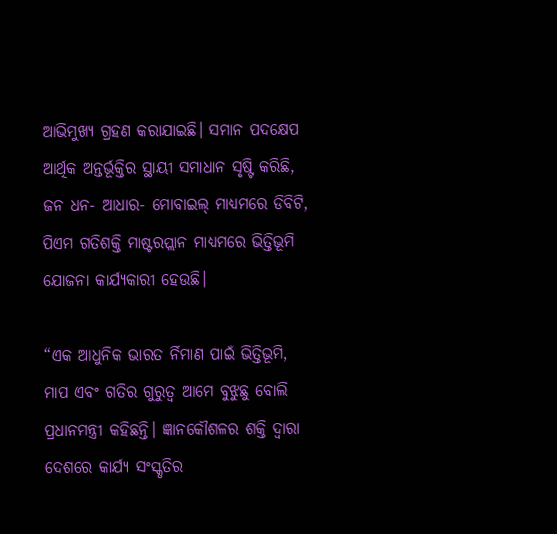ଆଭିମୁଖ୍ୟ ଗ୍ରହଣ କରାଯାଇଛି। ସମାନ ପଦକ୍ଷେପ ଆର୍ଥିକ ଅନ୍ତର୍ଭୂକ୍ତିର ସ୍ଥାୟୀ ସମାଧାନ ସୃଷ୍ଟି କରିଛି, ଜନ ଧନ- ଆଧାର- ମୋବାଇଲ୍ ମାଧ୍ୟମରେ ଡିବିଟି, ପିଏମ ଗତିଶକ୍ତି ମାଷ୍ଟରପ୍ଲାନ ମାଧ୍ୟମରେ ଭିତ୍ତିଭୂମି ଯୋଜନା କାର୍ଯ୍ୟକାରୀ ହେଉଛି।

“ଏକ ଆଧୁନିକ ଭାରତ ର୍ନିମାଣ ପାଇଁ ଭିତ୍ତିଭୂମି, ମାପ ଏବଂ ଗତିର ଗୁରୁତ୍ୱ ଆମେ ବୁଝୁଛୁ ବୋଲି ପ୍ରଧାନମନ୍ତ୍ରୀ କହିଛନ୍ତି। ଜ୍ଞାନକୌଶଳର ଶକ୍ତି ଦ୍ୱାରା ଦେଶରେ କାର୍ଯ୍ୟ ସଂସ୍କୃତିର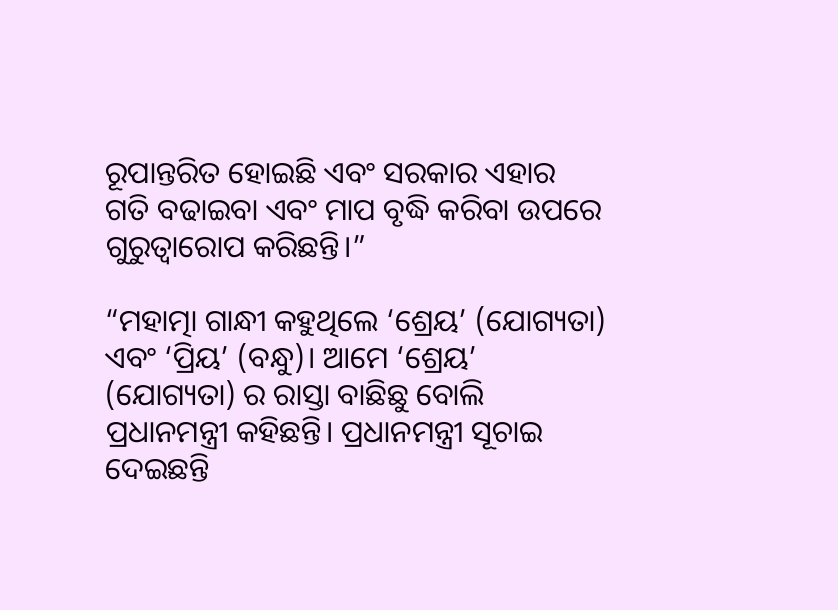ରୂପାନ୍ତରିତ ହୋଇଛି ଏବଂ ସରକାର ଏହାର ଗତି ବଢାଇବା ଏବଂ ମାପ ବୃଦ୍ଧି କରିବା ଉପରେ ଗୁରୁତ୍ୱାରୋପ କରିଛନ୍ତି।”

“ମହାତ୍ମା ଗାନ୍ଧୀ କହୁଥିଲେ ‘ଶ୍ରେୟ’ (ଯୋଗ୍ୟତା) ଏବଂ ‘ପ୍ରିୟ’ (ବନ୍ଧୁ)। ଆମେ ‘ଶ୍ରେୟ’ (ଯୋଗ୍ୟତା) ର ରାସ୍ତା ବାଛିଛୁ ବୋଲି ପ୍ରଧାନମନ୍ତ୍ରୀ କହିଛନ୍ତି। ପ୍ରଧାନମନ୍ତ୍ରୀ ସୂଚାଇ ଦେଇଛନ୍ତି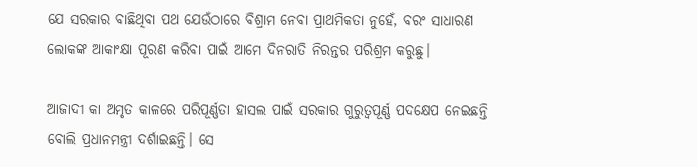ଯେ ସରକାର ବାଛିଥିବା ପଥ ଯେଉଁଠାରେ ବିଶ୍ରାମ ନେବା ପ୍ରାଥମିକତା ନୁହେଁ, ବରଂ ସାଧାରଣ ଲୋକଙ୍କ ଆକାଂକ୍ଷା ପୂରଣ କରିବା ପାଇଁ ଆମେ ଦିନରାତି ନିରନ୍ତର ପରିଶ୍ରମ କରୁଛୁ।

ଆଜାଦୀ କା ଅମୃତ କାଳରେ ପରିପୂର୍ଣ୍ଣତା ହାସଲ ପାଇଁ ସରକାର ଗୁରୁତ୍ୱପୂର୍ଣ୍ଣ ପଦକ୍ଷେପ ନେଇଛନ୍ତି ବୋଲି ପ୍ରଧାନମନ୍ତ୍ରୀ ଦର୍ଶାଇଛନ୍ତି। ସେ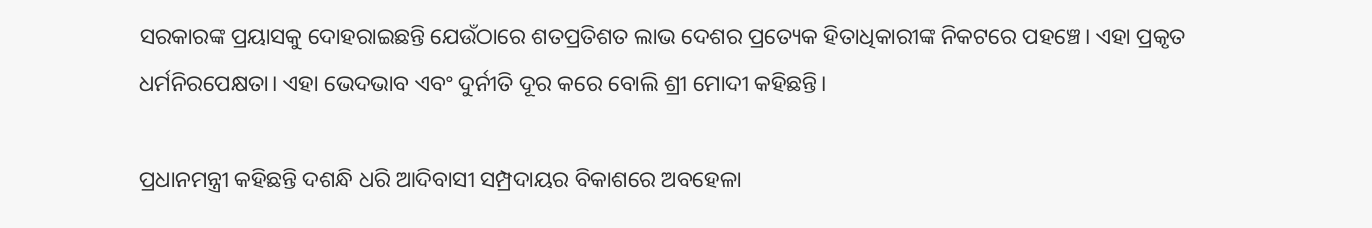ସରକାରଙ୍କ ପ୍ରୟାସକୁ ଦୋହରାଇଛନ୍ତି ଯେଉଁଠାରେ ଶତପ୍ରତିଶତ ଲାଭ ଦେଶର ପ୍ରତ୍ୟେକ ହିତାଧିକାରୀଙ୍କ ନିକଟରେ ପହଞ୍ଚେ। ଏହା ପ୍ରକୃତ ଧର୍ମନିରପେକ୍ଷତା। ଏହା ଭେଦଭାବ ଏବଂ ଦୁର୍ନୀତି ଦୂର କରେ ବୋଲି ଶ୍ରୀ ମୋଦୀ କହିଛନ୍ତି।

ପ୍ରଧାନମନ୍ତ୍ରୀ କହିଛନ୍ତି ଦଶନ୍ଧି ଧରି ଆଦିବାସୀ ସମ୍ପ୍ରଦାୟର ବିକାଶରେ ଅବହେଳା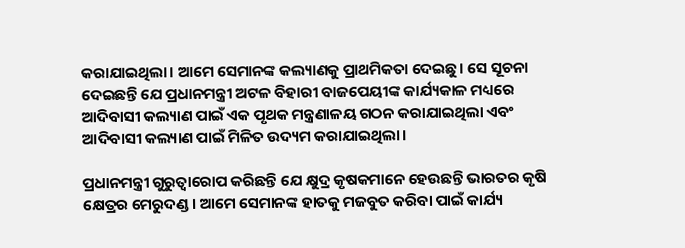କରାଯାଇଥିଲା। ଆମେ ସେମାନଙ୍କ କଲ୍ୟାଣକୁ ପ୍ରାଥମିକତା ଦେଇଛୁ। ସେ ସୂଚନା ଦେଇଛନ୍ତି ଯେ ପ୍ରଧାନମନ୍ତ୍ରୀ ଅଟଳ ବିହାରୀ ବାଜପେୟୀଙ୍କ କାର୍ଯ୍ୟକାଳ ମଧ୍ୟରେ ଆଦିବାସୀ କଲ୍ୟାଣ ପାଇଁ ଏକ ପୃଥକ ମନ୍ତ୍ରଣାଳୟ ଗଠନ କରାଯାଇଥିଲା ଏବଂ ଆଦିବାସୀ କଲ୍ୟାଣ ପାଇଁ ମିଳିତ ଉଦ୍ୟମ କରାଯାଇଥିଲା।

ପ୍ରଧାନମନ୍ତ୍ରୀ ଗୁରୁତ୍ୱାରୋପ କରିଛନ୍ତି ଯେ କ୍ଷୁଦ୍ର କୃଷକମାନେ ହେଉଛନ୍ତି ଭାରତର କୃଷି କ୍ଷେତ୍ରର ମେରୁଦଣ୍ଡ। ଆମେ ସେମାନଙ୍କ ହାତକୁ ମଜବୁତ କରିବା ପାଇଁ କାର୍ଯ୍ୟ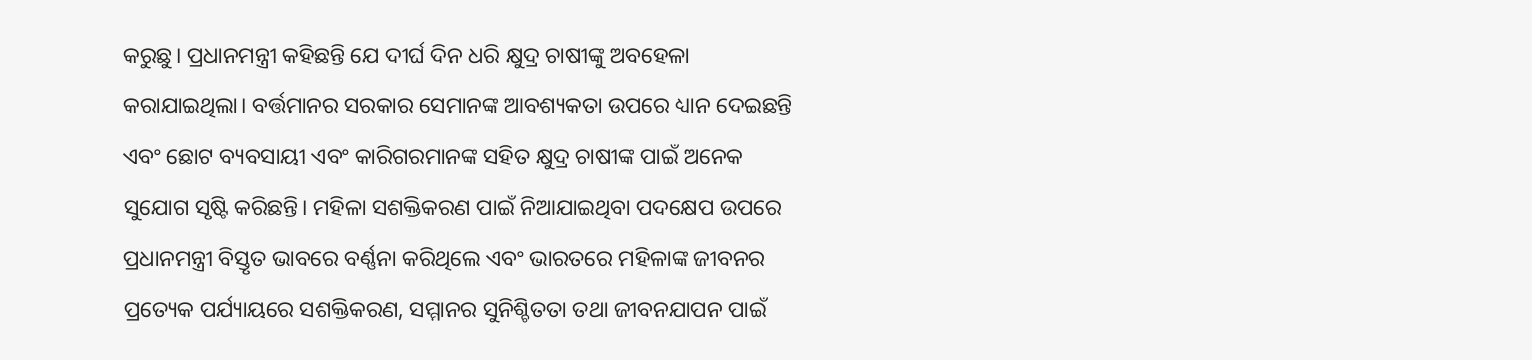କରୁଛୁ। ପ୍ରଧାନମନ୍ତ୍ରୀ କହିଛନ୍ତି ଯେ ଦୀର୍ଘ ଦିନ ଧରି କ୍ଷୁଦ୍ର ଚାଷୀଙ୍କୁ ଅବହେଳା କରାଯାଇଥିଲା। ବର୍ତ୍ତମାନର ସରକାର ସେମାନଙ୍କ ଆବଶ୍ୟକତା ଉପରେ ଧ୍ୟାନ ଦେଇଛନ୍ତି ଏବଂ ଛୋଟ ବ୍ୟବସାୟୀ ଏବଂ କାରିଗରମାନଙ୍କ ସହିତ କ୍ଷୁଦ୍ର ଚାଷୀଙ୍କ ପାଇଁ ଅନେକ ସୁଯୋଗ ସୃଷ୍ଟି କରିଛନ୍ତି। ମହିଳା ସଶକ୍ତିକରଣ ପାଇଁ ନିଆଯାଇଥିବା ପଦକ୍ଷେପ ଉପରେ ପ୍ରଧାନମନ୍ତ୍ରୀ ବିସ୍ତୃତ ଭାବରେ ବର୍ଣ୍ଣନା କରିଥିଲେ ଏବଂ ଭାରତରେ ମହିଳାଙ୍କ ଜୀବନର ପ୍ରତ୍ୟେକ ପର୍ଯ୍ୟାୟରେ ସଶକ୍ତିକରଣ, ସମ୍ମାନର ସୁନିଶ୍ଚିତତା ତଥା ଜୀବନଯାପନ ପାଇଁ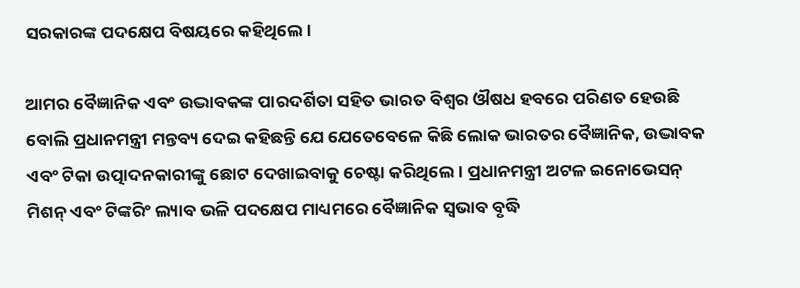ସରକାରଙ୍କ ପଦକ୍ଷେପ ବିଷୟରେ କହିଥିଲେ।

ଆମର ବୈଜ୍ଞାନିକ ଏବଂ ଉଦ୍ଭାବକଙ୍କ ପାରଦର୍ଶିତା ସହିତ ଭାରତ ବିଶ୍ୱର ଔଷଧ ହବରେ ପରିଣତ ହେଉଛି ବୋଲି ପ୍ରଧାନମନ୍ତ୍ରୀ ମନ୍ତବ୍ୟ ଦେଇ କହିଛନ୍ତି ଯେ ଯେତେବେଳେ କିଛି ଲୋକ ଭାରତର ବୈଜ୍ଞାନିକ, ଉଦ୍ଭାବକ ଏବଂ ଟିକା ଉତ୍ପାଦନକାରୀଙ୍କୁ ଛୋଟ ଦେଖାଇବାକୁ ଚେଷ୍ଟା କରିଥିଲେ। ପ୍ରଧାନମନ୍ତ୍ରୀ ଅଟଳ ଇନୋଭେସନ୍ ମିଶନ୍ ଏବଂ ଟିଙ୍କରିଂ ଲ୍ୟାବ ଭଳି ପଦକ୍ଷେପ ମାଧ୍ୟମରେ ବୈଜ୍ଞାନିକ ସ୍ୱଭାବ ବୃଦ୍ଧି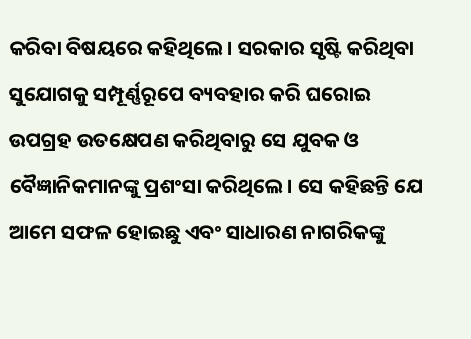କରିବା ବିଷୟରେ କହିଥିଲେ। ସରକାର ସୃଷ୍ଟି କରିଥିବା ସୁଯୋଗକୁ ସମ୍ପୂର୍ଣ୍ଣରୂପେ ବ୍ୟବହାର କରି ଘରୋଇ ଉପଗ୍ରହ ଉତକ୍ଷେପଣ କରିଥିବାରୁ ସେ ଯୁବକ ଓ ବୈଜ୍ଞାନିକମାନଙ୍କୁ ପ୍ରଶଂସା କରିଥିଲେ। ସେ କହିଛନ୍ତି ଯେ ଆମେ ସଫଳ ହୋଇଛୁ ଏବଂ ସାଧାରଣ ନାଗରିକଙ୍କୁ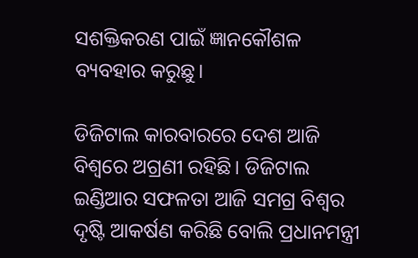ସଶକ୍ତିକରଣ ପାଇଁ ଜ୍ଞାନକୌଶଳ ବ୍ୟବହାର କରୁଛୁ।

ଡିଜିଟାଲ କାରବାରରେ ଦେଶ ଆଜି ବିଶ୍ୱରେ ଅଗ୍ରଣୀ ରହିଛି। ଡିଜିଟାଲ ଇଣ୍ଡିଆର ସଫଳତା ଆଜି ସମଗ୍ର ବିଶ୍ୱର ଦୃଷ୍ଟି ଆକର୍ଷଣ କରିଛି ବୋଲି ପ୍ରଧାନମନ୍ତ୍ରୀ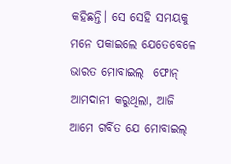କହିଛନ୍ତି। ସେ ସେହି ସମୟକୁ ମନେ ପକାଇଲେ ଯେତେବେଳେ ଭାରତ ମୋବାଇଲ୍  ଫୋନ୍ ଆମଦାନୀ କରୁଥିଲା, ଆଜି ଆମେ ଗର୍ବିତ ଯେ ମୋବାଇଲ୍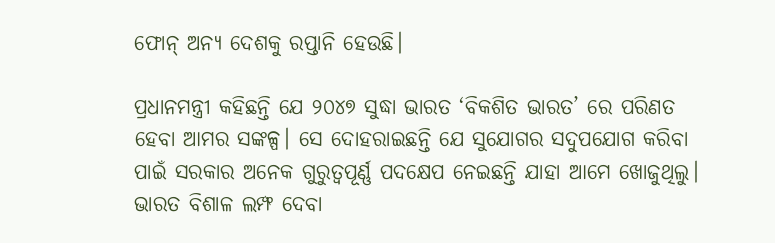ଫୋନ୍ ଅନ୍ୟ ଦେଶକୁ ରପ୍ତାନି ହେଉଛି।

ପ୍ରଧାନମନ୍ତ୍ରୀ କହିଛନ୍ତି ଯେ ୨୦୪୭ ସୁଦ୍ଧା ଭାରତ ‘ବିକଶିତ ଭାରତ’ ରେ ପରିଣତ ହେବା ଆମର ସଙ୍କଳ୍ପ। ସେ ଦୋହରାଇଛନ୍ତି ଯେ ସୁଯୋଗର ସଦୁପଯୋଗ କରିବା ପାଇଁ ସରକାର ଅନେକ ଗୁରୁତ୍ୱପୂର୍ଣ୍ଣ ପଦକ୍ଷେପ ନେଇଛନ୍ତି ଯାହା ଆମେ ଖୋଜୁଥିଲୁ। ଭାରତ ବିଶାଳ ଲମ୍ଫ ଦେବା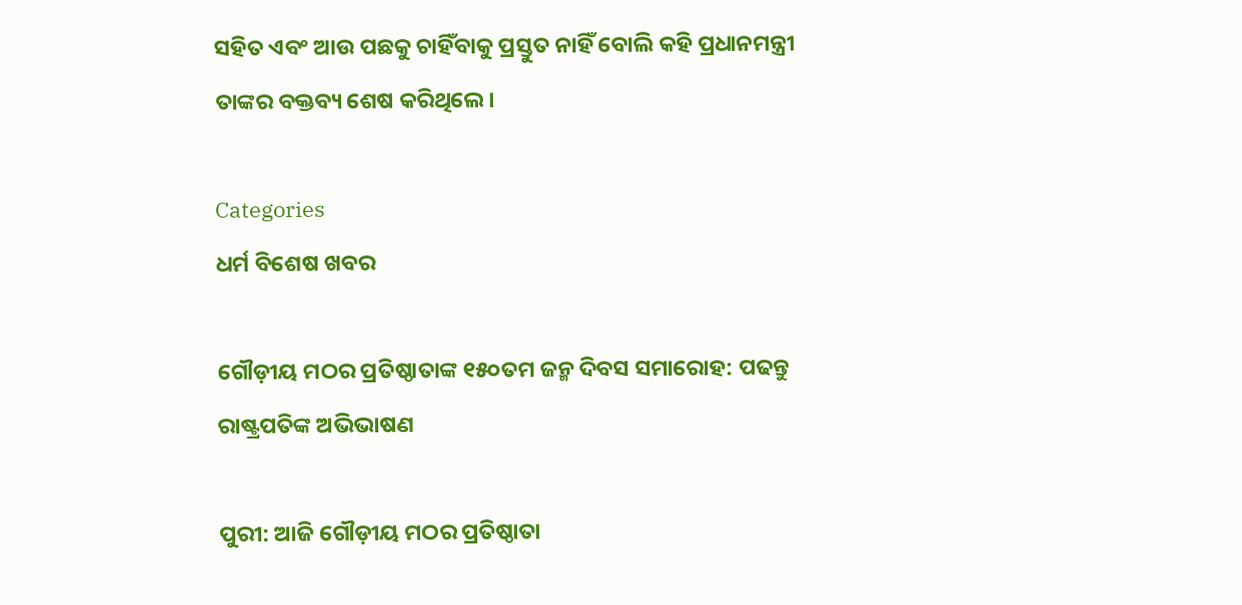ସହିତ ଏବଂ ଆଉ ପଛକୁ ଚାହିଁବାକୁ ପ୍ରସ୍ତୁତ ନାହିଁ ବୋଲି କହି ପ୍ରଧାନମନ୍ତ୍ରୀ ତାଙ୍କର ବକ୍ତବ୍ୟ ଶେଷ କରିଥିଲେ।

Categories
ଧର୍ମ ବିଶେଷ ଖବର

ଗୌଡ଼ୀୟ ମଠର ପ୍ରତିଷ୍ଠାତାଙ୍କ ୧୫୦ତମ ଜନ୍ମ ଦିବସ ସମାରୋହ: ପଢନ୍ତୁ ରାଷ୍ଟ୍ରପତିଙ୍କ ଅଭିଭାଷଣ

ପୁରୀ: ଆଜି ଗୌଡ଼ୀୟ ମଠର ପ୍ରତିଷ୍ଠାତା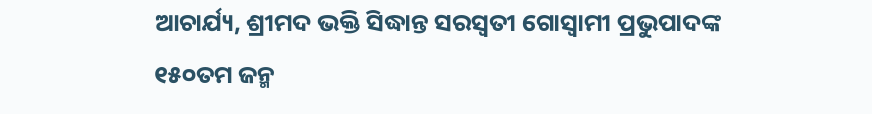ଆଚାର୍ଯ୍ୟ, ଶ୍ରୀମଦ ଭକ୍ତି ସିଦ୍ଧାନ୍ତ ସରସ୍ବତୀ ଗୋସ୍ବାମୀ ପ୍ରଭୁପାଦଙ୍କ ୧୫୦ତମ ଜନ୍ମ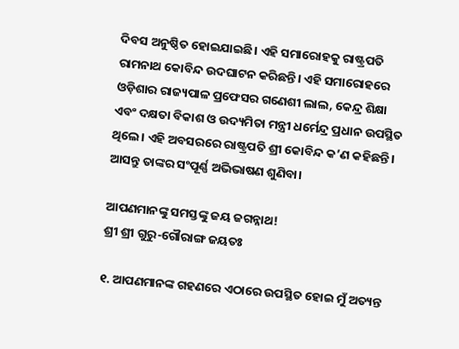ଦିବସ ଅନୁଷ୍ଠିତ ହୋଇଯାଇଛି। ଏହି ସମାରୋହକୁ ରାଷ୍ଟ୍ରପତି ରାମନାଥ କୋବିନ୍ଦ ଉଦଘାଟନ କରିଛନ୍ତି। ଏହି ସମାରୋହରେ ଓଡ଼ିଶାର ରାଜ୍ୟପାଳ ପ୍ରଫେସର ଗଣେଶୀ ଲାଲ, କେନ୍ଦ୍ର ଶିକ୍ଷା ଏବଂ ଦକ୍ଷତା ବିକାଶ ଓ ଉଦ୍ୟମିତା ମନ୍ତ୍ରୀ ଧର୍ମେନ୍ଦ୍ର ପ୍ରଧାନ ଉପସ୍ଥିତ ଥିଲେ। ଏହି ଅବସରରେ ରାଷ୍ଟ୍ରପତି ଶ୍ରୀ କୋବିନ୍ଦ କ’ଣ କହିଛନ୍ତି। ଆସନ୍ତୁ ତାଙ୍କର ସଂପୂର୍ଣ୍ଣ ଅଭିଭାଷଣ ଶୁଣିବା।

ଆପଣମାନଙ୍କୁ ସମସ୍ତଙ୍କୁ ଜୟ ଜଗନ୍ନାଥ!
ଶ୍ରୀ ଶ୍ରୀ ଗୁରୁ-ଗୌରାଙ୍ଗ ଜୟତଃ

୧. ଆପଣମାନଙ୍କ ଗହଣରେ ଏଠାରେ ଉପସ୍ଥିତ ହୋଇ ମୁଁ ଅତ୍ୟନ୍ତ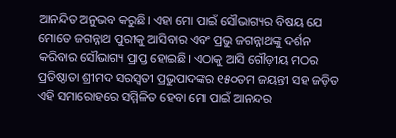ଆନନ୍ଦିତ ଅନୁଭବ କରୁଛି। ଏହା ମୋ ପାଇଁ ସୌଭାଗ୍ୟର ବିଷୟ ଯେ ମୋତେ ଜଗନ୍ନାଥ ପୁରୀକୁ ଆସିବାର ଏବଂ ପ୍ରଭୁ ଜଗନ୍ନାଥଙ୍କୁ ଦର୍ଶନ କରିବାର ସୌଭାଗ୍ୟ ପ୍ରାପ୍ତ ହୋଇଛି। ଏଠାକୁ ଆସି ଗୌଡ଼ୀୟ ମଠର ପ୍ରତିଷ୍ଠାତା ଶ୍ରୀମଦ ସରସ୍ବତୀ ପ୍ରଭୁପାଦଙ୍କର ୧୫୦ତମ ଜୟନ୍ତୀ ସହ ଜଡ଼ିତ ଏହି ସମାରୋହରେ ସମ୍ମିଳିତ ହେବା ମୋ ପାଇଁ ଆନନ୍ଦର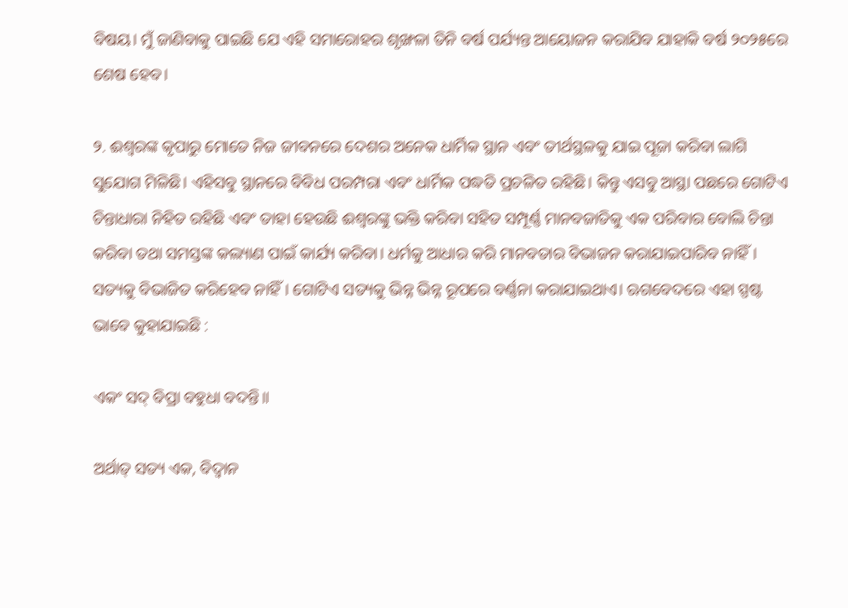ବିଷୟ। ମୁଁ ଜାଣିବାକୁ ପାଇଛି ଯେ ଏହି ସମାରୋହର ଶୃଙ୍ଖଳା ତିନି ବର୍ଷ ପର୍ଯ୍ୟନ୍ତ ଆୟୋଜନ କରାଯିବ ଯାହାକି ବର୍ଷ ୨୦୨୫ରେ ଶେଷ ହେବ।

୨. ଈଶ୍ବରଙ୍କ କୃପାରୁ ମୋତେ ନିଜ ଜୀବନରେ ଦେଶର ଅନେକ ଧାର୍ମିକ ସ୍ଥାନ ଏବଂ ତୀର୍ଥସ୍ଥଳକୁ ଯାଇ ପୂଜା କରିବା ଲାଗି ସୁଯୋଗ ମିଳିଛି। ଏହିସବୁ ସ୍ଥାନରେ ବିବିଧ ପରମ୍ପରା ଏବଂ ଧାର୍ମିକ ପଦ୍ଧତି ପ୍ରଚଳିତ ରହିଛି। କିନ୍ତୁ ଏସବୁ ଆସ୍ଥା ପଛରେ ଗୋଟିଏ ଚିନ୍ତାଧାରା ନିହିତ ରହିଛି ଏବଂ ତାହା ହେଉଛି ଈଶ୍ବରଙ୍କୁ ଭକ୍ତି କରିବା ସହିତ ସମ୍ପୂର୍ଣ୍ଣ ମାନବଜାତିକୁ ଏକ ପରିବାର ବୋଲି ଚିନ୍ତା କରିବା ତଥା ସମସ୍ତଙ୍କ କଲ୍ୟାଣ ପାଇଁ କାର୍ଯ୍ୟ କରିବା। ଧର୍ମକୁ ଆଧାର କରି ମାନବତାର ବିଭାଜନ କରାଯାଇପାରିବ ନାହିଁ। ସତ୍ୟକୁ ବିଭାଜିତ କରିହେବ ନାହିଁ। ଗୋଟିଏ ସତ୍ୟକୁ ଭିନ୍ନ ଭିନ୍ନ ରୂପରେ ବର୍ଣ୍ଣନା କରାଯାଇଥାଏ। ଋଗବେଦରେ ଏହା ସ୍ପଷ୍ଟ ଭାବେ କୁହାଯାଇଛି :

ଏକଂ ସଦ୍ ବିପ୍ରା ବହୁଧା ବଦନ୍ତି॥

ଅର୍ଥାତ୍ ସତ୍ୟ ଏକ, ବିଦ୍ବାନ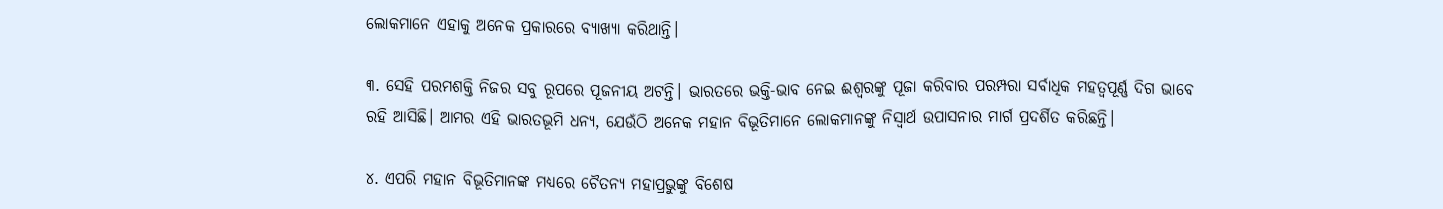ଲୋକମାନେ ଏହାକୁ ଅନେକ ପ୍ରକାରରେ ବ୍ୟାଖ୍ୟା କରିଥାନ୍ତି।

୩. ସେହି ପରମଶକ୍ତି ନିଜର ସବୁ ରୂପରେ ପୂଜନୀୟ ଅଟନ୍ତି। ଭାରତରେ ଭକ୍ତି-ଭାବ ନେଇ ଈଶ୍ବରଙ୍କୁ ପୂଜା କରିବାର ପରମ୍ପରା ସର୍ବାଧିକ ମହତ୍ବପୂର୍ଣ୍ଣ ଦିଗ ଭାବେ ରହି ଆସିଛି। ଆମର ଏହି ଭାରତଭୂମି ଧନ୍ୟ, ଯେଉଁଠି ଅନେକ ମହାନ ବିଭୂତିମାନେ ଲୋକମାନଙ୍କୁ ନିସ୍ବାର୍ଥ ଉପାସନାର ମାର୍ଗ ପ୍ରଦର୍ଶିତ କରିଛନ୍ତି।

୪. ଏପରି ମହାନ ବିଭୂତିମାନଙ୍କ ମଧ୍ୟରେ ଚୈତନ୍ୟ ମହାପ୍ରଭୁଙ୍କୁ ବିଶେଷ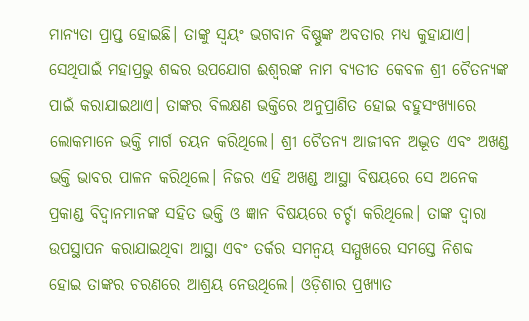ମାନ୍ୟତା ପ୍ରାପ୍ତ ହୋଇଛି। ତାଙ୍କୁ ସ୍ବୟଂ ଭଗବାନ ବିଷ୍ଣୁଙ୍କ ଅବତାର ମଧ୍ୟ କୁହାଯାଏ। ସେଥିପାଇଁ ମହାପ୍ରଭୁ ଶବ୍ଦର ଉପଯୋଗ ଈଶ୍ବରଙ୍କ ନାମ ବ୍ୟତୀତ କେବଳ ଶ୍ରୀ ଚୈତନ୍ୟଙ୍କ ପାଇଁ କରାଯାଇଥାଏ। ତାଙ୍କର ବିଲକ୍ଷଣ ଭକ୍ତିରେ ଅନୁପ୍ରାଣିତ ହୋଇ ବହୁସଂଖ୍ୟାରେ ଲୋକମାନେ ଭକ୍ତି ମାର୍ଗ ଚୟନ କରିଥିଲେ। ଶ୍ରୀ ଚୈତନ୍ୟ ଆଜୀବନ ଅଦ୍ଭୂତ ଏବଂ ଅଖଣ୍ଡ ଭକ୍ତି ଭାବର ପାଳନ କରିଥିଲେ। ନିଜର ଏହି ଅଖଣ୍ଡ ଆସ୍ଥା ବିଷୟରେ ସେ ଅନେକ ପ୍ରକାଣ୍ଡ ବିଦ୍ବାନମାନଙ୍କ ସହିତ ଭକ୍ତି ଓ ଜ୍ଞାନ ବିଷୟରେ ଚର୍ଚ୍ଚା କରିଥିଲେ। ତାଙ୍କ ଦ୍ବାରା ଉପସ୍ଥାପନ କରାଯାଇଥିବା ଆସ୍ଥା ଏବଂ ତର୍କର ସମନ୍ବୟ ସମ୍ମୁଖରେ ସମସ୍ତେ ନିଶବ୍ଦ ହୋଇ ତାଙ୍କର ଚରଣରେ ଆଶ୍ରୟ ନେଉଥିଲେ। ଓଡ଼ିଶାର ପ୍ରଖ୍ୟାତ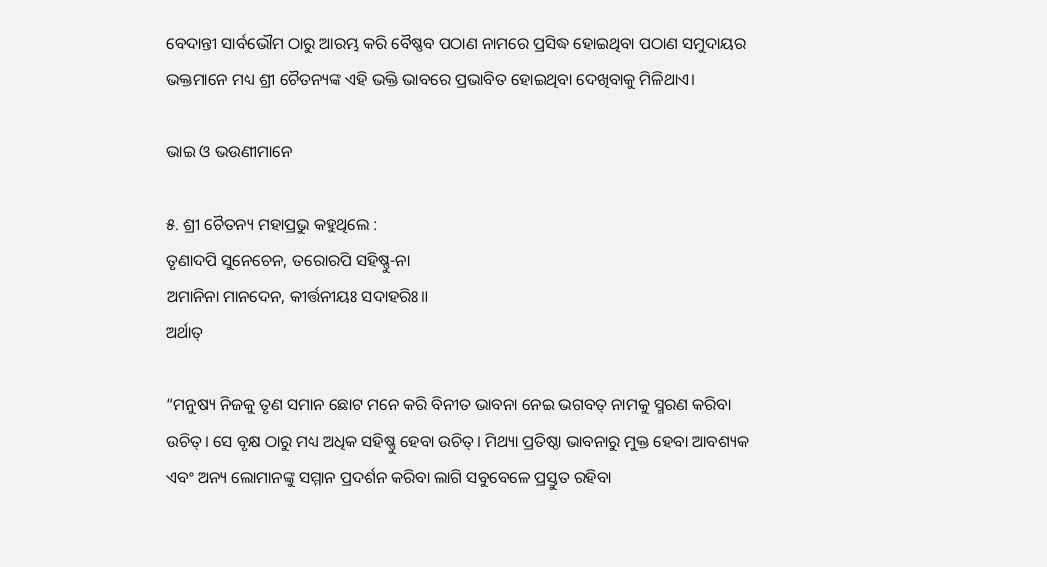ବେଦାନ୍ତୀ ସାର୍ବଭୌମ ଠାରୁ ଆରମ୍ଭ କରି ବୈଷ୍ଣବ ପଠାଣ ନାମରେ ପ୍ରସିଦ୍ଧ ହୋଇଥିବା ପଠାଣ ସମୁଦାୟର ଭକ୍ତମାନେ ମଧ୍ୟ ଶ୍ରୀ ଚୈତନ୍ୟଙ୍କ ଏହି ଭକ୍ତି ଭାବରେ ପ୍ରଭାବିତ ହୋଇଥିବା ଦେଖିବାକୁ ମିଳିଥାଏ।

ଭାଇ ଓ ଭଉଣୀମାନେ

୫. ଶ୍ରୀ ଚୈତନ୍ୟ ମହାପ୍ରଭୁ କହୁଥିଲେ :
ତୃଣାଦପି ସୁନେଚେନ, ତରୋରପି ସହିଷ୍ଣୁ-ନା
ଅମାନିନା ମାନଦେନ, କୀର୍ତ୍ତନୀୟଃ ସଦାହରିଃ॥
ଅର୍ଥାତ୍

“ମନୁଷ୍ୟ ନିଜକୁ ତୃଣ ସମାନ ଛୋଟ ମନେ କରି ବିନୀତ ଭାବନା ନେଇ ଭଗବତ୍ ନାମକୁ ସ୍ମରଣ କରିବା ଉଚିତ୍। ସେ ବୃକ୍ଷ ଠାରୁ ମଧ୍ୟ ଅଧିକ ସହିଷ୍ଣୁ ହେବା ଉଚିତ୍। ମିଥ୍ୟା ପ୍ରତିଷ୍ଠା ଭାବନାରୁ ମୁକ୍ତ ହେବା ଆବଶ୍ୟକ ଏବଂ ଅନ୍ୟ ଲୋମାନଙ୍କୁ ସମ୍ମାନ ପ୍ରଦର୍ଶନ କରିବା ଲାଗି ସବୁବେଳେ ପ୍ରସ୍ତୁତ ରହିବା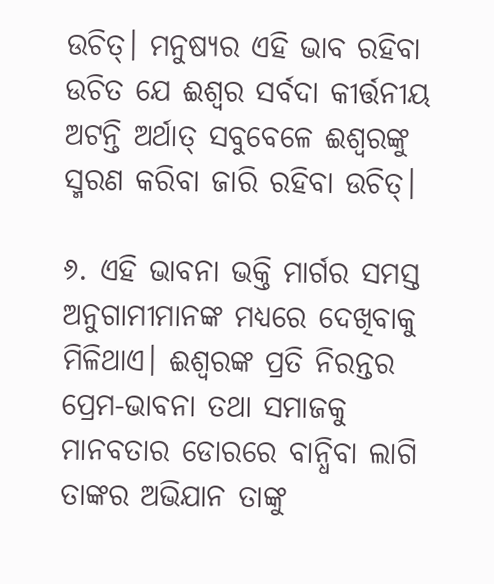ଉଚିତ୍। ମନୁଷ୍ୟର ଏହି ଭାବ ରହିବା ଉଚିତ ଯେ ଈଶ୍ବର ସର୍ବଦା କୀର୍ତ୍ତନୀୟ ଅଟନ୍ତି ଅର୍ଥାତ୍ ସବୁବେଳେ ଈଶ୍ବରଙ୍କୁ ସ୍ମରଣ କରିବା ଜାରି ରହିବା ଉଚିତ୍।

୬. ଏହି ଭାବନା ଭକ୍ତି ମାର୍ଗର ସମସ୍ତ ଅନୁଗାମୀମାନଙ୍କ ମଧ୍ୟରେ ଦେଖିବାକୁ ମିଳିଥାଏ। ଈଶ୍ବରଙ୍କ ପ୍ରତି ନିରନ୍ତର ପ୍ରେମ-ଭାବନା ତଥା ସମାଜକୁ ମାନବତାର ଡୋରରେ ବାନ୍ଧିବା ଲାଗି ତାଙ୍କର ଅଭିଯାନ ତାଙ୍କୁ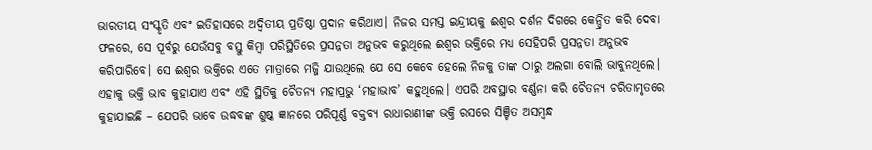ଭାରତୀୟ ସଂସ୍କୃତି ଏବଂ ଇତିହାସରେ ଅଦ୍ବିତୀୟ ପ୍ରତିଷ୍ଠା ପ୍ରଦାନ କରିଥାଏ। ନିଜର ସମସ୍ତ ଇନ୍ଦ୍ରୀୟକୁ ଈଶ୍ବର ଦର୍ଶନ ଦିଗରେ କେନ୍ଦ୍ରିତ କରି ଦେବା ଫଳରେ, ସେ ପୂର୍ବରୁ ଯେଉଁସବୁ ବସ୍ତୁ କିମ୍ବା ପରିସ୍ଥିତିରେ ପ୍ରସନ୍ନତା ଅନୁଭବ କରୁଥିଲେ ଈଶ୍ବର ଭକ୍ତିରେ ମଧ୍ୟ ସେହିପରି ପ୍ରସନ୍ନତା ଅନୁଭବ କରିପାରିବେ। ସେ ଈଶ୍ବର ଭକ୍ତିରେ ଏତେ ମାତ୍ରାରେ ମଜ୍ଜି ଯାଉଥିଲେ ଯେ ସେ କେବେ ହେଲେ ନିଜକୁ ତାଙ୍କ ଠାରୁ ଅଲଗା ବୋଲି ଭାବୁନଥିଲେ। ଏହାକୁ ଭକ୍ତି ଭାବ କୁହାଯାଏ ଏବଂ ଏହି ସ୍ଥିତିକୁ ଚୈତନ୍ୟ ମହାପ୍ରଭୁ ‘ମହାଭାବ’ କହୁଥିଲେ। ଏପରି ଅବସ୍ଥାର ବର୍ଣ୍ଣନା କରି ଚୈତନ୍ୟ ଚରିତାମୃତରେ କୁହାଯାଇଛି – ଯେପରି ଭାବେ ଉଦ୍ଧବଙ୍କ ଶୁଷ୍କ ଜ୍ଞାନରେ ପରିପୂର୍ଣ୍ଣ ବକ୍ତବ୍ୟ ରାଧାରାଣୀଙ୍କ ଭକ୍ତି ରସରେ ସିଞ୍ଚିତ ଅସମ୍ବନ୍ଧ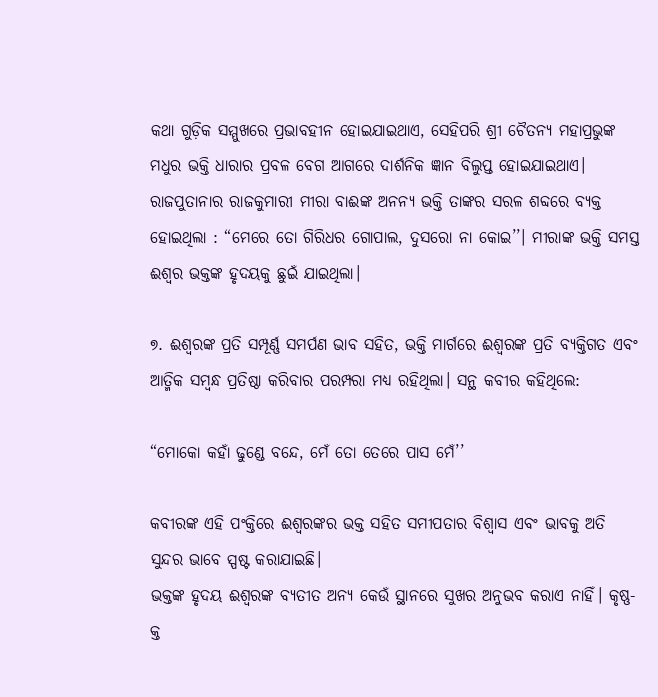କଥା ଗୁଡ଼ିକ ସମ୍ମୁଖରେ ପ୍ରଭାବହୀନ ହୋଇଯାଇଥାଏ, ସେହିପରି ଶ୍ରୀ ଚୈତନ୍ୟ ମହାପ୍ରଭୁଙ୍କ ମଧୁର ଭକ୍ତି ଧାରାର ପ୍ରବଳ ବେଗ ଆଗରେ ଦାର୍ଶନିକ ଜ୍ଞାନ ବିଲୁପ୍ତ ହୋଇଯାଇଥାଏ। ରାଜପୁତାନାର ରାଜକୁମାରୀ ମୀରା ବାଈଙ୍କ ଅନନ୍ୟ ଭକ୍ତି ତାଙ୍କର ସରଳ ଶବ୍ଦରେ ବ୍ୟକ୍ତ ହୋଇଥିଲା : “ମେରେ ତୋ ଗିରିଧର ଗୋପାଲ, ଦୁସରୋ ନା କୋଇ’’। ମୀରାଙ୍କ ଭକ୍ତି ସମସ୍ତ ଈଶ୍ବର ଭକ୍ତଙ୍କ ହୃଦୟକୁ ଛୁଇଁ ଯାଇଥିଲା।

୭. ଈଶ୍ବରଙ୍କ ପ୍ରତି ସମ୍ପୂର୍ଣ୍ଣ ସମର୍ପଣ ଭାବ ସହିତ, ଭକ୍ତି ମାର୍ଗରେ ଈଶ୍ବରଙ୍କ ପ୍ରତି ବ୍ୟକ୍ତିଗତ ଏବଂ ଆତ୍ମିକ ସମ୍ବନ୍ଧ ପ୍ରତିଷ୍ଠା କରିବାର ପରମ୍ପରା ମଧ୍ୟ ରହିଥିଲା। ସନ୍ଥ କବୀର କହିଥିଲେ:

“ମୋକୋ କହାଁ ଢୁଣ୍ଡେ ବନ୍ଦେ, ମେଁ ତୋ ତେରେ ପାସ ମେଁ’’

କବୀରଙ୍କ ଏହି ପଂକ୍ତିରେ ଈଶ୍ବରଙ୍କର ଭକ୍ତ ସହିତ ସମୀପତାର ବିଶ୍ବାସ ଏବଂ ଭାବକୁ ଅତି ସୁନ୍ଦର ଭାବେ ସ୍ପଷ୍ଟ କରାଯାଇଛି।
ଭକ୍ତଙ୍କ ହୃଦୟ ଈଶ୍ବରଙ୍କ ବ୍ୟତୀତ ଅନ୍ୟ କେଉଁ ସ୍ଥାନରେ ସୁଖର ଅନୁଭବ କରାଏ ନାହିଁ। କୃଷ୍ଣ-କ୍ତ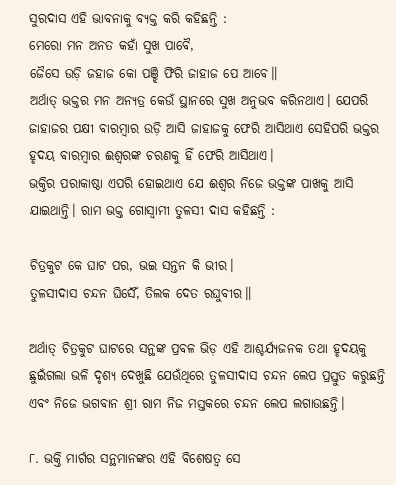ସୁରଦାସ ଏହି ଭାବନାକୁ ବ୍ୟକ୍ତ କରି କହିଛନ୍ତି :
ମେରୋ ମନ ଅନତ କହାଁ ସୁଖ ପାବୈ,
ଜୈସେ ଉଡ଼ି ଜହାଜ କୋ ପଞ୍ଝି ଫିରି ଜାହାଜ ପେ ଆବେ॥
ଅର୍ଥାତ୍ ଭକ୍ତର ମନ ଅନ୍ୟତ୍ର କେଉଁ ସ୍ଥାନରେ ସୁଖ ଅନୁଭବ କରିନଥାଏ। ଯେପରି ଜାହାଜର ପକ୍ଷୀ ବାରମ୍ବାର ଉଡ଼ି ଆସି ଜାହାଜକୁ ଫେରି ଆସିଥାଏ ସେହିପରି ଭକ୍ତର ହୃଦୟ ବାରମ୍ବାର ଈଶ୍ବରଙ୍କ ଚରଣକୁ ହିଁ ଫେରି ଆସିଥାଏ।
ଭକ୍ତିର ପରାକାଷ୍ଠା ଏପରି ହୋଇଥାଏ ଯେ ଈଶ୍ବର ନିଜେ ଭକ୍ତଙ୍କ ପାଖକୁ ଆସି ଯାଇଥାନ୍ତି। ରାମ ଭକ୍ତ ଗୋସ୍ବାମୀ ତୁଳସୀ ଦାସ କହିଛନ୍ତି :

ଚିତ୍ରକୁଟ କେ ଘାଟ ପର, ଭଇ ସନ୍ତନ କି ଭୀର।
ତୁଳସୀଦାସ ଚନ୍ଦନ ଘିସୈଁ, ତିଲକ ଦେତ ରଘୁବୀର॥

ଅର୍ଥାତ୍ ଚିତ୍ରକୁଟ ଘାଟରେ ସନ୍ଥଙ୍କ ପ୍ରବଳ ଭିଡ଼ ଏହି ଆଶ୍ଚର୍ଯ୍ୟଜନକ ତଥା ହୃଦୟକୁ ଛୁଇଁଗଲା ଭଳି ଦୃଶ୍ୟ ଦେଖୁଛି ଯେଉଁଥିରେ ତୁଳସୀଦାସ ଚନ୍ଦନ ଲେପ ପ୍ରସ୍ତୁତ କରୁଛନ୍ତି ଏବଂ ନିଜେ ଭଗବାନ ଶ୍ରୀ ରାମ ନିଜ ମସ୍ତକରେ ଚନ୍ଦନ ଲେପ ଲଗାଉଛନ୍ତି।

୮. ଭକ୍ତି ମାର୍ଗର ସନ୍ଥମାନଙ୍କର ଏହି ବିଶେଷତ୍ବ ସେ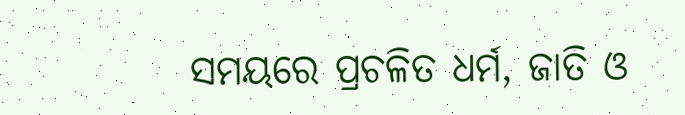ସମୟରେ ପ୍ରଚଳିତ ଧର୍ମ, ଜାତି ଓ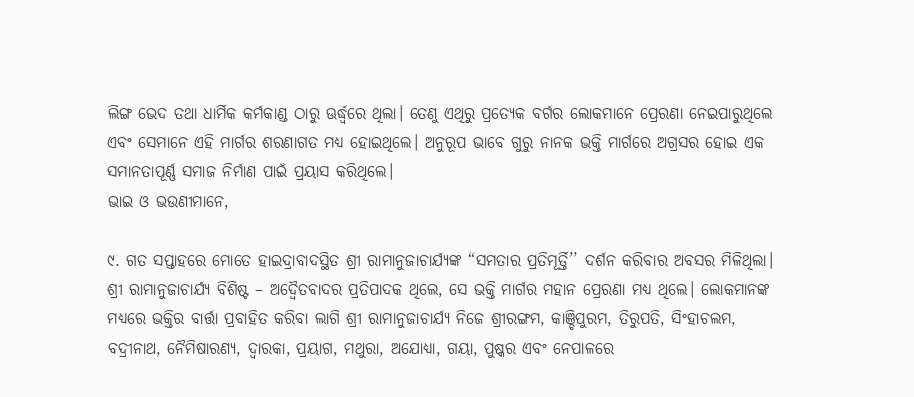ଲିଙ୍ଗ ଭେଦ ତଥା ଧାର୍ମିକ କର୍ମକାଣ୍ଡ ଠାରୁ ଊର୍ଦ୍ଧ୍ବରେ ଥିଲା। ତେଣୁ ଏଥିରୁ ପ୍ରତ୍ୟେକ ବର୍ଗର ଲୋକମାନେ ପ୍ରେରଣା ନେଇପାରୁଥିଲେ ଏବଂ ସେମାନେ ଏହି ମାର୍ଗର ଶରଣାଗତ ମଧ୍ୟ ହୋଇଥିଲେ। ଅନୁରୂପ ଭାବେ ଗୁରୁ ନାନକ ଭକ୍ତି ମାର୍ଗରେ ଅଗ୍ରସର ହୋଇ ଏକ ସମାନତାପୂର୍ଣ୍ଣ ସମାଜ ନିର୍ମାଣ ପାଇଁ ପ୍ରୟାସ କରିଥିଲେ।
ଭାଇ ଓ ଭଉଣୀମାନେ,

୯. ଗତ ସପ୍ତାହରେ ମୋତେ ହାଇଦ୍ରାବାଦସ୍ଥିତ ଶ୍ରୀ ରାମାନୁଜାଚାର୍ଯ୍ୟଙ୍କ “ସମତାର ପ୍ରତିମୂର୍ତ୍ତି’’ ଦର୍ଶନ କରିବାର ଅବସର ମିଳିଥିଲା। ଶ୍ରୀ ରାମାନୁଜାଚାର୍ଯ୍ୟ ବିଶିଷ୍ଟ – ଅଦ୍ବୈତବାଦର ପ୍ରତିପାଦକ ଥିଲେ, ସେ ଭକ୍ତି ମାର୍ଗର ମହାନ ପ୍ରେରଣା ମଧ୍ୟ ଥିଲେ। ଲୋକମାନଙ୍କ ମଧ୍ୟରେ ଭକ୍ତିର ବାର୍ତ୍ତା ପ୍ରବାହିତ କରିବା ଲାଗି ଶ୍ରୀ ରାମାନୁଜାଚାର୍ଯ୍ୟ ନିଜେ ଶ୍ରୀରଙ୍ଗମ, କାଞ୍ଚିପୁରମ, ତିରୁପତି, ସିଂହାଚଲମ, ବଦ୍ରୀନାଥ, ନୈମିଷାରଣ୍ୟ, ଦ୍ବାରକା, ପ୍ରୟାଗ, ମଥୁରା, ଅଯୋଧ୍ୟା, ଗୟା, ପୁଷ୍କର ଏବଂ ନେପାଳରେ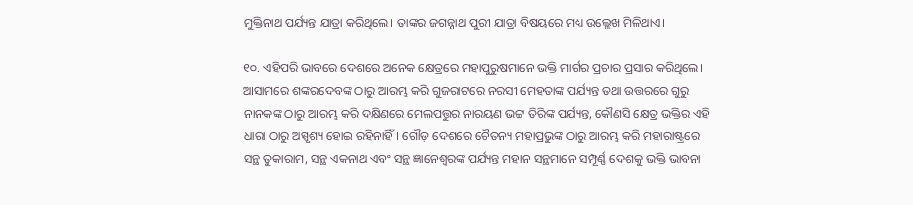ମୁକ୍ତିନାଥ ପର୍ଯ୍ୟନ୍ତ ଯାତ୍ରା କରିଥିଲେ। ତାଙ୍କର ଜଗନ୍ନାଥ ପୁରୀ ଯାତ୍ରା ବିଷୟରେ ମଧ୍ୟ ଉଲ୍ଲେଖ ମିଳିଥାଏ।

୧୦. ଏହିପରି ଭାବରେ ଦେଶରେ ଅନେକ କ୍ଷେତ୍ରରେ ମହାପୁରୁଷମାନେ ଭକ୍ତି ମାର୍ଗର ପ୍ରଚାର ପ୍ରସାର କରିଥିଲେ। ଆସାମରେ ଶଙ୍କରଦେବଙ୍କ ଠାରୁ ଆରମ୍ଭ କରି ଗୁଜରାଟରେ ନରସୀ ମେହତାଙ୍କ ପର୍ଯ୍ୟନ୍ତ ତଥା ଉତ୍ତରରେ ଗୁରୁ ନାନକଙ୍କ ଠାରୁ ଆରମ୍ଭ କରି ଦକ୍ଷିଣରେ ମେଲପତ୍ତୁର ନାରୟଣ ଭଟ୍ଟ ତିରିଙ୍କ ପର୍ଯ୍ୟନ୍ତ, କୌଣସି କ୍ଷେତ୍ର ଭକ୍ତିର ଏହି ଧାରା ଠାରୁ ଅସ୍ପୃଶ୍ୟ ହୋଇ ରହିନାହିଁ। ଗୌଡ଼ ଦେଶରେ ଚୈତନ୍ୟ ମହାପ୍ରଭୁଙ୍କ ଠାରୁ ଆରମ୍ଭ କରି ମହାରାଷ୍ଟ୍ରରେ ସନ୍ଥ ତୁକାରାମ, ସନ୍ଥ ଏକନାଥ ଏବଂ ସନ୍ଥ ଜ୍ଞାନେଶ୍ବରଙ୍କ ପର୍ଯ୍ୟନ୍ତ ମହାନ ସନ୍ଥମାନେ ସମ୍ପୂର୍ଣ୍ଣ ଦେଶକୁ ଭକ୍ତି ଭାବନା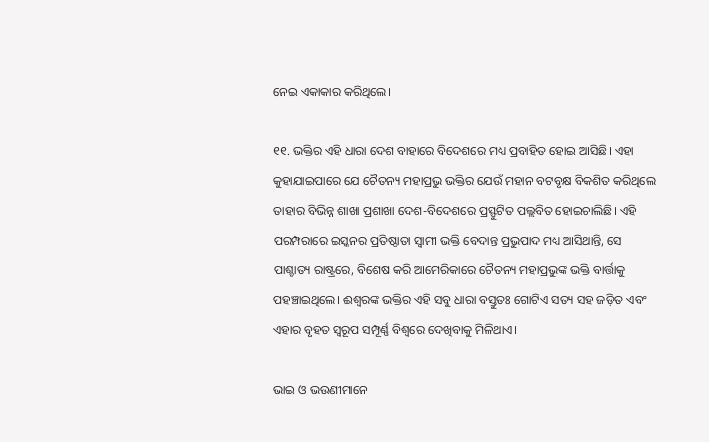ନେଇ ଏକାକାର କରିଥିଲେ।

୧୧. ଭକ୍ତିର ଏହି ଧାରା ଦେଶ ବାହାରେ ବିଦେଶରେ ମଧ୍ୟ ପ୍ରବାହିତ ହୋଇ ଆସିଛି। ଏହା କୁହାଯାଇପାରେ ଯେ ଚୈତନ୍ୟ ମହାପ୍ରଭୁ ଭକ୍ତିର ଯେଉଁ ମହାନ ବଟବୃକ୍ଷ ବିକଶିତ କରିଥିଲେ ତାହାର ବିଭିନ୍ନ ଶାଖା ପ୍ରଶାଖା ଦେଶ-ବିଦେଶରେ ପ୍ରସ୍ଫୁଟିତ ପଲ୍ଲବିତ ହୋଇଚାଲିଛି। ଏହି ପରମ୍ପରାରେ ଇସ୍କନର ପ୍ରତିଷ୍ଠାତା ସ୍ବାମୀ ଭକ୍ତି ବେଦାନ୍ତ ପ୍ରଭୁପାଦ ମଧ୍ୟ ଆସିଥାନ୍ତି, ସେ ପାଶ୍ଚାତ୍ୟ ରାଷ୍ଟ୍ରରେ, ବିଶେଷ କରି ଆମେରିକାରେ ଚୈତନ୍ୟ ମହାପ୍ରଭୁଙ୍କ ଭକ୍ତି ବାର୍ତ୍ତାକୁ ପହଞ୍ଚାଇଥିଲେ। ଈଶ୍ବରଙ୍କ ଭକ୍ତିର ଏହି ସବୁ ଧାରା ବସ୍ତୁତଃ ଗୋଟିଏ ସତ୍ୟ ସହ ଜଡ଼ିତ ଏବଂ ଏହାର ବୃହତ ସ୍ବରୂପ ସମ୍ପୂର୍ଣ୍ଣ ବିଶ୍ବରେ ଦେଖିବାକୁ ମିଳିଥାଏ।

ଭାଇ ଓ ଭଉଣୀମାନେ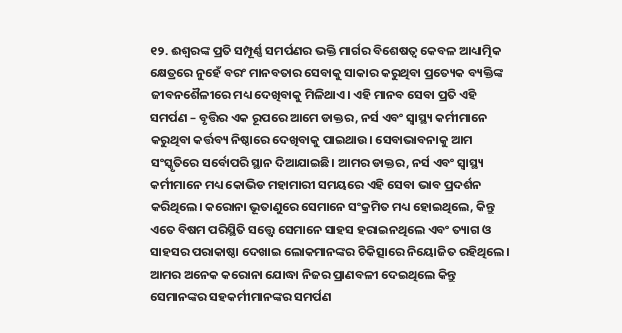୧୨. ଈଶ୍ବରଙ୍କ ପ୍ରତି ସମ୍ପୂର୍ଣ୍ଣ ସମର୍ପଣର ଭକ୍ତି ମାର୍ଗର ବିଶେଷତ୍ବ କେବଳ ଆଧ୍ୟାତ୍ମିକ କ୍ଷେତ୍ରରେ ନୁହେଁ ବରଂ ମାନବତାର ସେବାକୁ ସାକାର କରୁଥିବା ପ୍ରତ୍ୟେକ ବ୍ୟକ୍ତିଙ୍କ ଜୀବନଶୈଳୀରେ ମଧ୍ୟ ଦେଖିବାକୁ ମିଳିଥାଏ। ଏହି ମାନବ ସେବା ପ୍ରତି ଏହି ସମର୍ପଣ – ବୃତ୍ତିର ଏକ ରୂପରେ ଆମେ ଡାକ୍ତର, ନର୍ସ ଏବଂ ସ୍ବାସ୍ଥ୍ୟ କର୍ମୀମାନେ କରୁଥିବା କର୍ତ୍ତବ୍ୟ ନିଷ୍ଠାରେ ଦେଖିବାକୁ ପାଇଥାଉ। ସେବାଭାବନାକୁ ଆମ ସଂସ୍କୃତିରେ ସର୍ବୋପରି ସ୍ଥାନ ଦିଆଯାଇଛି। ଆମର ଡାକ୍ତର, ନର୍ସ ଏବଂ ସ୍ବାସ୍ଥ୍ୟ କର୍ମୀମାନେ ମଧ୍ୟ କୋଭିଡ ମହାମାରୀ ସମୟରେ ଏହି ସେବା ଭାବ ପ୍ରଦର୍ଶନ କରିଥିଲେ। କରୋନା ଭୂତାଣୁରେ ସେମାନେ ସଂକ୍ରମିତ ମଧ୍ୟ ହୋଇଥିଲେ, କିନ୍ତୁ ଏତେ ବିଷମ ପରିସ୍ଥିତି ସତ୍ତ୍ବେ ସେମାନେ ସାହସ ହରାଇନଥିଲେ ଏବଂ ତ୍ୟାଗ ଓ ସାହସର ପରାକାଷ୍ଠା ଦେଖାଇ ଲୋକମାନଙ୍କର ଚିକିତ୍ସାରେ ନିୟୋଜିତ ରହିଥିଲେ। ଆମର ଅନେକ କରୋନା ଯୋଦ୍ଧା ନିଜର ପ୍ରାଣବଳୀ ଦେଇଥିଲେ କିନ୍ତୁ ସେମାନଙ୍କର ସହକର୍ମୀମାନଙ୍କର ସମର୍ପଣ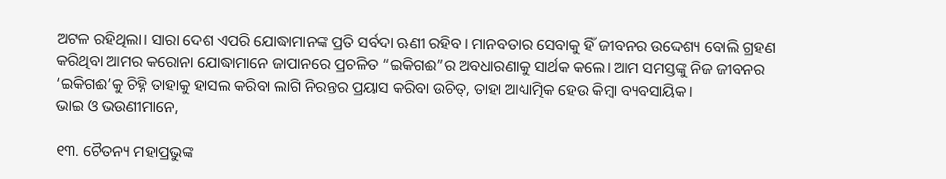ଅଟଳ ରହିଥିଲା। ସାରା ଦେଶ ଏପରି ଯୋଦ୍ଧାମାନଙ୍କ ପ୍ରତି ସର୍ବଦା ଋଣୀ ରହିବ। ମାନବତାର ସେବାକୁ ହିଁ ଜୀବନର ଉଦ୍ଦେଶ୍ୟ ବୋଲି ଗ୍ରହଣ କରିଥିବା ଆମର କରୋନା ଯୋଦ୍ଧାମାନେ ଜାପାନରେ ପ୍ରଚଳିତ “ଇକିଗଈ”ର ଅବଧାରଣାକୁ ସାର୍ଥକ କଲେ। ଆମ ସମସ୍ତଙ୍କୁ ନିଜ ଜୀବନର ‘ଇକିଗଈ’କୁ ଚିହ୍ନି ତାହାକୁ ହାସଲ କରିବା ଲାଗି ନିରନ୍ତର ପ୍ରୟାସ କରିବା ଉଚିତ୍, ତାହା ଆଧ୍ୟାତ୍ମିକ ହେଉ କିମ୍ବା ବ୍ୟବସାୟିକ।
ଭାଇ ଓ ଭଉଣୀମାନେ,

୧୩. ଚୈତନ୍ୟ ମହାପ୍ରଭୁଙ୍କ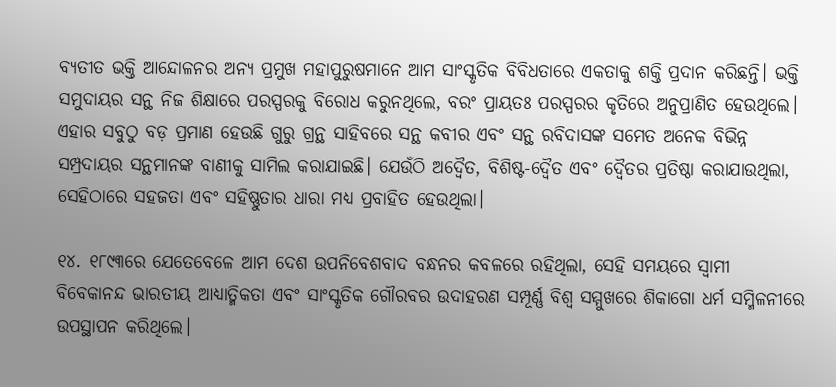ବ୍ୟତୀତ ଭକ୍ତି ଆନ୍ଦୋଳନର ଅନ୍ୟ ପ୍ରମୁଖ ମହାପୁରୁଷମାନେ ଆମ ସାଂସ୍କୃତିକ ବିବିଧତାରେ ଏକତାକୁ ଶକ୍ତି ପ୍ରଦାନ କରିଛନ୍ତି। ଭକ୍ତି ସମୁଦାୟର ସନ୍ଥ ନିଜ ଶିକ୍ଷାରେ ପରସ୍ପରକୁ ବିରୋଧ କରୁନଥିଲେ, ବରଂ ପ୍ରାୟତଃ ପରସ୍ପରର କୃତିରେ ଅନୁପ୍ରାଣିତ ହେଉଥିଲେ। ଏହାର ସବୁଠୁ ବଡ଼ ପ୍ରମାଣ ହେଉଛି ଗୁରୁ ଗ୍ରନ୍ଥ ସାହିବରେ ସନ୍ଥ କବୀର ଏବଂ ସନ୍ଥ ରବିଦାସଙ୍କ ସମେତ ଅନେକ ବିଭିନ୍ନ ସମ୍ପ୍ରଦାୟର ସନ୍ଥମାନଙ୍କ ବାଣୀକୁ ସାମିଲ କରାଯାଇଛି। ଯେଉଁଠି ଅଦ୍ବୈତ, ବିଶିଷ୍ଟ-ଦ୍ବୈତ ଏବଂ ଦ୍ବୈତର ପ୍ରତିଷ୍ଠା କରାଯାଉଥିଲା, ସେହିଠାରେ ସହଜତା ଏବଂ ସହିଷ୍ଣୁତାର ଧାରା ମଧ୍ୟ ପ୍ରବାହିତ ହେଉଥିଲା।

୧୪. ୧୮୯୩ରେ ଯେତେବେଳେ ଆମ ଦେଶ ଉପନିବେଶବାଦ ବନ୍ଧନର କବଳରେ ରହିଥିଲା, ସେହି ସମୟରେ ସ୍ବାମୀ ବିବେକାନନ୍ଦ ଭାରତୀୟ ଆଧ୍ୟାତ୍ମିକତା ଏବଂ ସାଂସ୍କୃତିକ ଗୌରବର ଉଦାହରଣ ସମ୍ପୂର୍ଣ୍ଣ ବିଶ୍ବ ସମ୍ମୁଖରେ ଶିକାଗୋ ଧର୍ମ ସମ୍ମିଳନୀରେ ଉପସ୍ଥାପନ କରିଥିଲେ।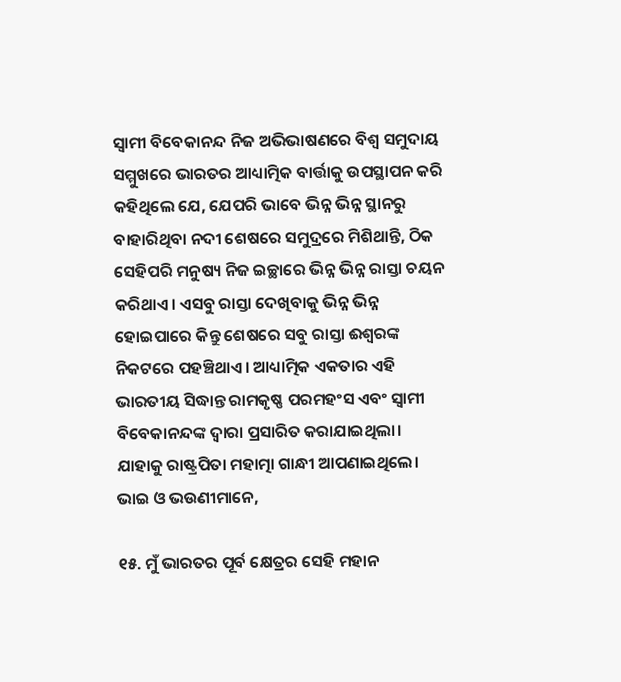ସ୍ବାମୀ ବିବେକାନନ୍ଦ ନିଜ ଅଭିଭାଷଣରେ ବିଶ୍ବ ସମୁଦାୟ ସମ୍ମୁଖରେ ଭାରତର ଆଧ୍ୟାତ୍ମିକ ବାର୍ତ୍ତାକୁ ଉପସ୍ଥାପନ କରି କହିଥିଲେ ଯେ, ଯେପରି ଭାବେ ଭିନ୍ନ ଭିନ୍ନ ସ୍ଥାନରୁ ବାହାରିଥିବା ନଦୀ ଶେଷରେ ସମୁଦ୍ରରେ ମିଶିଥାନ୍ତି, ଠିକ ସେହିପରି ମନୁଷ୍ୟ ନିଜ ଇଚ୍ଛାରେ ଭିନ୍ନ ଭିନ୍ନ ରାସ୍ତା ଚୟନ କରିଥାଏ। ଏସବୁ ରାସ୍ତା ଦେଖିବାକୁ ଭିନ୍ନ ଭିନ୍ନ ହୋଇପାରେ କିନ୍ତୁ ଶେଷରେ ସବୁ ରାସ୍ତା ଈଶ୍ବରଙ୍କ ନିକଟରେ ପହଞ୍ଚିଥାଏ। ଆଧ୍ୟାତ୍ମିକ ଏକତାର ଏହି ଭାରତୀୟ ସିଦ୍ଧାନ୍ତ ରାମକୃଷ୍ଣ ପରମହଂସ ଏବଂ ସ୍ବାମୀ ବିବେକାନନ୍ଦଙ୍କ ଦ୍ବାରା ପ୍ରସାରିତ କରାଯାଇଥିଲା। ଯାହାକୁ ରାଷ୍ଟ୍ରପିତା ମହାତ୍ମା ଗାନ୍ଧୀ ଆପଣାଇଥିଲେ।
ଭାଇ ଓ ଭଉଣୀମାନେ,

୧୫. ମୁଁ ଭାରତର ପୂର୍ବ କ୍ଷେତ୍ରର ସେହି ମହାନ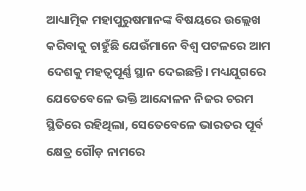ଆଧ୍ୟାତ୍ମିକ ମହାପୁରୁଷମାନଙ୍କ ବିଷୟରେ ଉଲ୍ଲେଖ କରିବାକୁ ଚାହୁଁଛି ଯେଉଁମାନେ ବିଶ୍ବ ପଟଳରେ ଆମ ଦେଶକୁ ମହତ୍ବପୂର୍ଣ୍ଣ ସ୍ଥାନ ଦେଇଛନ୍ତି। ମଧ୍ୟଯୁଗରେ ଯେତେବେଳେ ଭକ୍ତି ଆନ୍ଦୋଳନ ନିଜର ଚରମ ସ୍ଥିତିରେ ରହିଥିଲା, ସେତେବେଳେ ଭାରତର ପୂର୍ବ କ୍ଷେତ୍ର ଗୌଡ଼ ନାମରେ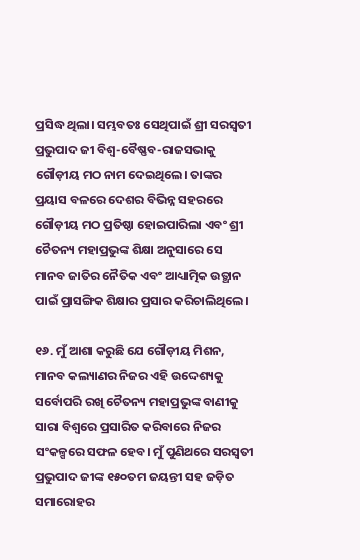ପ୍ରସିଦ୍ଧ ଥିଲା। ସମ୍ଭବତଃ ସେଥିପାଇଁ ଶ୍ରୀ ସରସ୍ବତୀ ପ୍ରଭୁପାଦ ଜୀ ବିଶ୍ବ-ବୈଷ୍ଣବ-ରାଜସଭାକୁ ଗୌଡ଼ୀୟ ମଠ ନାମ ଦେଇଥିଲେ। ତାଙ୍କର ପ୍ରୟାସ ବଳରେ ଦେଶର ବିଭିନ୍ନ ସହରରେ ଗୌଡ଼ୀୟ ମଠ ପ୍ରତିଷ୍ଠା ହୋଇପାରିଲା ଏବଂ ଶ୍ରୀ ଚୈତନ୍ୟ ମହାପ୍ରଭୁଙ୍କ ଶିକ୍ଷା ଅନୁସାରେ ସେ ମାନବ ଜାତିର ନୈତିକ ଏବଂ ଆଧ୍ୟାତ୍ମିକ ଉତ୍ଥାନ ପାଇଁ ପ୍ରାସଙ୍ଗିକ ଶିକ୍ଷାର ପ୍ରସାର କରିଚାଲିଥିଲେ।

୧୬. ମୁଁ ଆଶା କରୁଛି ଯେ ଗୌଡ଼ୀୟ ମିଶନ, ମାନବ କଲ୍ୟାଣର ନିଜର ଏହି ଉଦ୍ଦେଶ୍ୟକୁ ସର୍ବୋପରି ରଖି ଚୈତନ୍ୟ ମହାପ୍ରଭୁଙ୍କ ବାଣୀକୁ ସାରା ବିଶ୍ବରେ ପ୍ରସାରିତ କରିବାରେ ନିଜର ସଂକଳ୍ପରେ ସଫଳ ହେବ। ମୁଁ ପୁଣିଥରେ ସରସ୍ବତୀ ପ୍ରଭୁପାଦ ଜୀଙ୍କ ୧୫୦ତମ ଜୟନ୍ତୀ ସହ ଜଡ଼ିତ ସମାରୋହର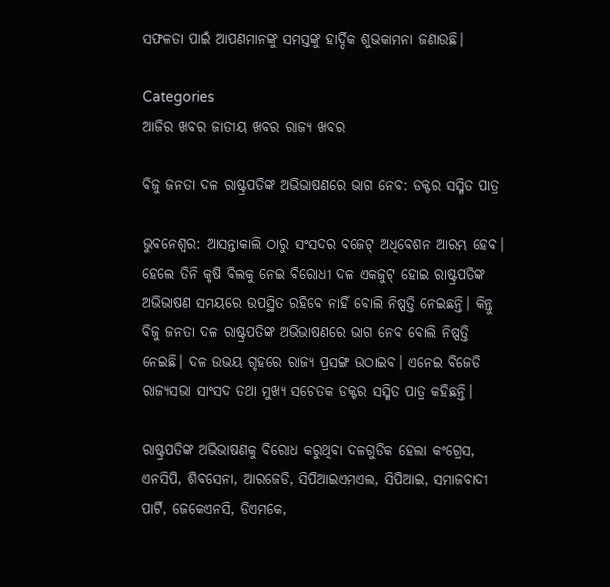ସଫଳତା ପାଇଁ ଆପଣମାନଙ୍କୁ ସମସ୍ତଙ୍କୁ ହାର୍ଦ୍ଦିକ ଶୁଭକାମନା ଜଣାଉଛି।

Categories
ଆଜିର ଖବର ଜାତୀୟ ଖବର ରାଜ୍ୟ ଖବର

ବିଜୁ ଜନତା ଦଳ ରାଷ୍ଟ୍ରପତିଙ୍କ ଅଭିଭାଷଣରେ ଭାଗ ନେବ: ଡକ୍ଟର ସସ୍ମିତ ପାତ୍ର

ଭୁବନେଶ୍ବର: ଆସନ୍ତାକାଲି ଠାରୁ ସଂସଦର ବଜେଟ୍ ଅଧିବେଶନ ଆରମ୍ଭ ହେବ। ହେଲେ ତିନି କୃଷି ବିଲକୁ ନେଇ ବିରୋଧୀ ଦଳ ଏକଜୁଟ୍ ହୋଇ ରାଷ୍ଟ୍ରପତିଙ୍କ ଅଭିଭାଷଣ ସମୟରେ ଉପସ୍ଥିତ ରହିବେ ନାହିଁ ବୋଲି ନିଷ୍ପତ୍ତି ନେଇଛନ୍ତି। କିନ୍ତୁ ବିଜୁ ଜନତା ଦଳ ରାଷ୍ଟ୍ରପତିଙ୍କ ଅଭିଭାଷଣରେ ଭାଗ ନେବ ବୋଲି ନିଷ୍ପତ୍ତି ନେଇଛି। ଦଳ ଉଭୟ ଗୃହରେ ରାଜ୍ୟ ପ୍ରସଙ୍ଗ ଉଠାଇବ। ଏନେଇ ବିଜେଡି ରାଜ୍ୟସଭା ସାଂସଦ ତଥା ମୁଖ୍ୟ ସଚେତକ ଡକ୍ଟର ସସ୍ମିତ ପାତ୍ର କହିଛନ୍ତି।

ରାଷ୍ଟ୍ରପତିଙ୍କ ଅଭିଭାଷଣକୁ ବିରୋଧ କରୁଥିବା ଦଳଗୁଡିକ ହେଲା କଂଗ୍ରେସ, ଏନସିପି, ଶିବସେନା, ଆରଜେଡି, ସିପିଆଇଏମଏଲ, ସିପିଆଇ, ସମାଜବାଦୀ ପାର୍ଟି, ଜେକେଏନସି, ଡିଏମକେ,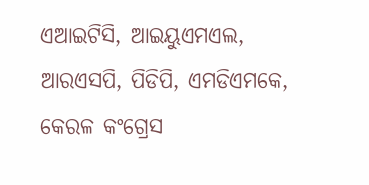ଏଆଇଟିସି, ଆଇୟୁଏମଏଲ, ଆରଏସପି, ପିଡିପି, ଏମଡିଏମକେ, କେରଳ କଂଗ୍ରେସ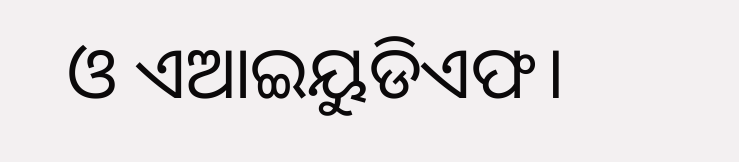ଓ ଏଆଇୟୁଡିଏଫ।